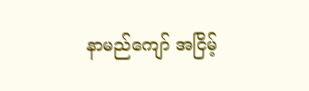နာမည်ကျော် အငြိမ့်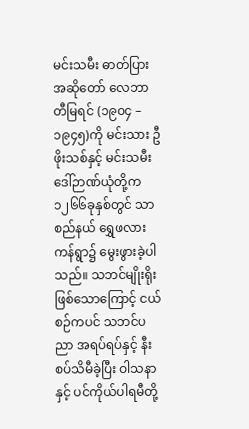မင်းသမီး ဓာတ်ပြားအဆိုတော် လေဘာတီမြရင် (၁၉၀၄ – ၁၉၄၅)ကို မင်းသား ဦဖိုးသစ်နှင့် မင်းသမီးဒေါ်ဉာဏ်ယုံတို့က ၁၂၆၆ခုနှစ်တွင် သာစည်နယ် ရွှေဖလားကန်ရွာ၌ မွေးဖွားခဲ့ပါသည်။ သဘင်မျိုးရိုးဖြစ်သောကြောင့် ငယ်စဉ်ကပင် သဘင်ပညာ အရပ်ရပ်နှင့် နီးစပ်သိမီခဲ့ပြီး ဝါသနာနှင့် ပင်ကိုယ်ပါရမီတို့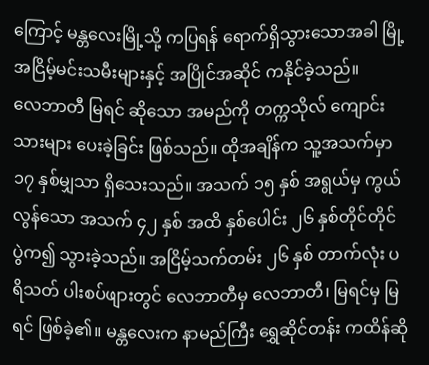ကြောင့် မန္တလေးမြို့သို့ ကပြရန် ရောက်ရှိသွားသောအခါ မြို့ အငြိမ့်မင်းသမီးများနှင့် အပြိုင်အဆိုင် ကနိုင်ခဲ့သည်။
လေဘာတီ မြရင် ဆိုသော အမည်ကို တက္ကသိုလ် ကျောင်းသားများ ပေးခဲ့ခြင်း ဖြစ်သည်။ ထိုအချိန်က သူ့အသက်မှာ ၁၇ နှစ်မျှသာ ရှိသေးသည်။ အသက် ၁၅ နှစ် အရွယ်မှ ကွယ်လွန်သော အသက် ၄၂ နှစ် အထိ နှစ်ပေါင်း ၂၆ နှစ်တိုင်တိုင် ပွဲက၍ သွားခဲ့သည်။ အငြိမ့်သက်တမ်း ၂၆ နှစ် တာက်လုံး ပရိသတ် ပါးစပ်ဖျားတွင် လေဘာတီမှ လေဘာတီ၊ မြရင်မှ မြရင် ဖြစ်ခဲ့၏။ မန္တလေးက နာမည်ကြီး ရွှေဆိုင်တန်း ကထိန်ဆို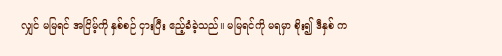လျှင် မမြရင် အငြိမ့်ကို နှစ်စဉ် ငှားပြီး ဧည့်ခံခဲ့သည်။ မမြရင်ကို မရမှာ စိုး၍ ဒီနှစ် က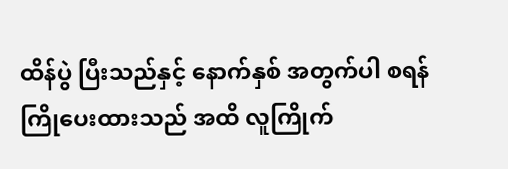ထိန်ပွဲ ပြီးသည်နှင့် နောက်နှစ် အတွက်ပါ စရန် ကြိုပေးထားသည် အထိ လူကြိုက်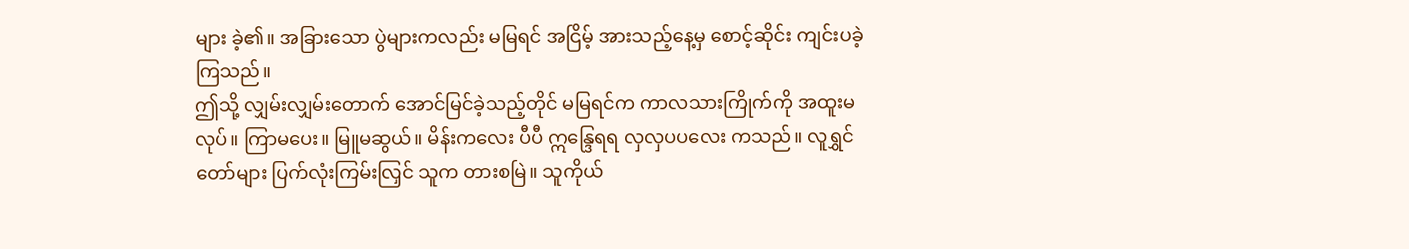များ ခဲ့၏။ အခြားသော ပွဲများကလည်း မမြရင် အငြိမ့် အားသည့်နေ့မှ စောင့်ဆိုင်း ကျင်းပခဲ့ကြသည်။
ဤသို့ လျှမ်းလျှမ်းတောက် အောင်မြင်ခဲ့သည့်တိုင် မမြရင်က ကာလသားကြိုက်ကို အထူးမလုပ်။ ကြာမပေး။ မြူမဆွယ်။ မိန်းကလေး ပီပီ ဣန္ဒြေရရ လှလှပပလေး ကသည်။ လူရွှင်တော်များ ပြက်လုံးကြမ်းလြှင် သူက တားစမြဲ။ သူကိုယ်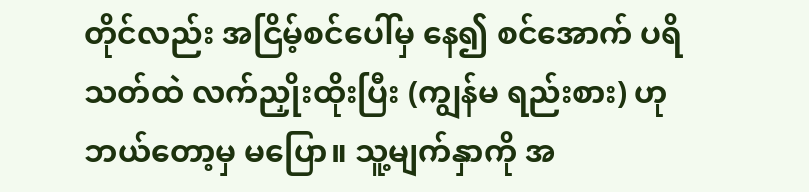တိုင်လည်း အငြိမ့်စင်ပေါ်မှ နေ၍ စင်အောက် ပရိသတ်ထဲ လက်ညှိုးထိုးပြီး (ကျွန်မ ရည်းစား) ဟု ဘယ်တော့မှ မပြော။ သူ့မျက်နှာကို အ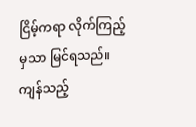ငြိမ့်ကရာ လိုက်ကြည့်မှသာ မြင်ရသည်။ ကျန်သည့်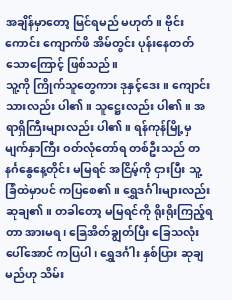အချိန်မှာတော့ မြင်ရမည် မဟုတ်။ ဗိုင်းကောင်း ကျောက်ဖိ အိမ်တွင်း ပုန်းနေတတ်သောကြောင့် ဖြစ်သည်။
သူ့ကို ကြိုက်သူတွေကား ဒုနှင့်ဒေး။ ကျောင်းသားလည်း ပါ၏။ သူဋ္ဌေးလည်း ပါ၏။ အရာရှိကြီးများလည်း ပါ၏။ ရန်ကုန်မြို့မှ မျက်နှာကြီး ဝတ်လုံတော်ရ တစ်ဦးသည် တနင်္ဂနွေနေ့တိုင်း မမြရင် အငြိမ့်ကို ငှားပြီး သူ့ခြံထဲမှာပင် ကပြစေ၏။ ရွှေဒင်္ဂါးများလည်း ဆုချ၏။ တခါတော့ မမြရင်ကို ရိုးရိုးကြည့်ရတာ အားမရ၊ ခြေအိတ်ချွတ်ပြီး ခြေသလုံးပေါ်အောင် ကပြပါ၊ ရွှေဒင်္ဂါး နှစ်ပြား ဆုချမည်ဟု သိမ်း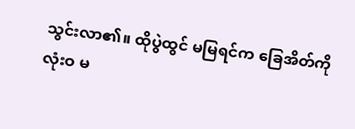သွင်းလာ၏။ ထိုပွဲထွင် မမြရင်က ခြေအိတ်ကို လုံးဝ မ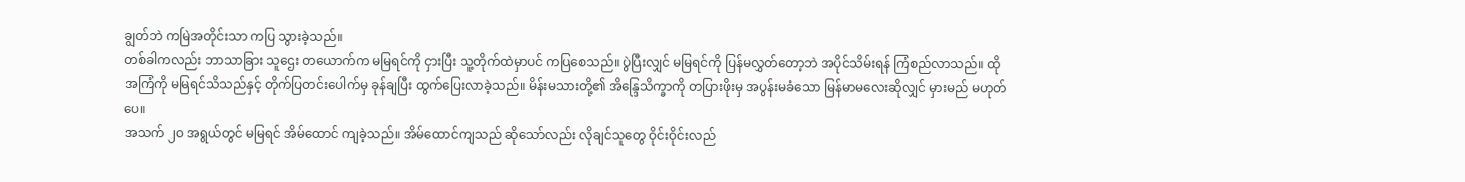ချွတ်ဘဲ ကမြဲအတိုင်းသာ ကပြ သွားခဲ့သည်။
တစ်ခါကလည်း ဘာသာခြား သူဌေး တယောက်က မမြရင်ကို ငှားပြီး သူ့တိုက်ထဲမှာပင် ကပြစေသည်။ ပွဲပြီးလျှင် မမြရင်ကို ပြန်မလွှတ်တော့ဘဲ အပိုင်သိမ်းရန် ကြံစည်လာသည်။ ထိုအကြံကို မမြရင်သိသည်နှင့် တိုက်ပြတင်းပေါက်မှ ခုန်ချပြီး ထွက်ပြေးလာခဲ့သည်။ မိန်းမသားတို့၏ အိန္ဒြေသိက္ခာကို တပြားဖိုးမှ အပွန်းမခံသော မြန်မာမလေးဆိုလျှင် မှားမည် မဟုတ်ပေ။
အသက် ၂ဝ အရွယ်တွင် မမြရင် အိမ်ထောင် ကျခဲ့သည်။ အိမ်ထောင်ကျသည် ဆိုသော်လည်း လိုချင်သူတွေ ဝိုင်းဝိုင်းလည်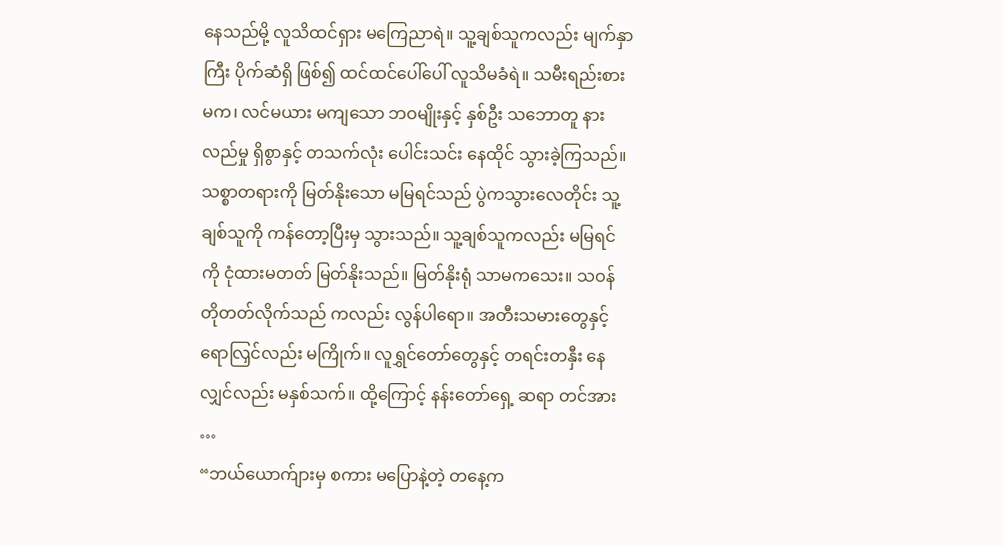နေသည်မို့ လူသိထင်ရှား မကြေညာရဲ။ သူ့ချစ်သူကလည်း မျက်နှာကြီး ပိုက်ဆံရှိ ဖြစ်၍ ထင်ထင်ပေါ်ပေါ် လူသိမခံရဲ။ သမီးရည်းစားမက၊ လင်မယား မကျသော ဘဝမျိုးနှင့် နှစ်ဦး သဘောတူ နားလည်မှု ရှိစွာနှင့် တသက်လုံး ပေါင်းသင်း နေထိုင် သွားခဲ့ကြသည်။ သစ္စာတရားကို မြတ်နိုးသော မမြရင်သည် ပွဲကသွားလေတိုင်း သူ့ချစ်သူကို ကန်တော့ပြီးမှ သွားသည်။ သူ့ချစ်သူကလည်း မမြရင်ကို ငုံထားမတတ် မြတ်နိုးသည်။ မြတ်နိုးရုံ သာမကသေး။ သဝန် တိုတတ်လိုက်သည် ကလည်း လွန်ပါရော။ အတီးသမားတွေနှင့် ရောလြှင်လည်း မကြိုက်။ လူရွှင်တော်တွေနှင့် တရင်းတနှီး နေလျှင်လည်း မနှစ်သက်။ ထို့ကြောင့် နန်းတော်ရှေ့ ဆရာ တင်အား …
“ဘယ်ယောက်ျားမှ စကား မပြောနဲ့တဲ့ တနေ့က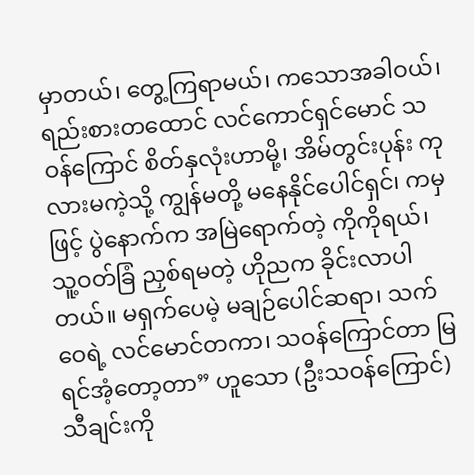မှာတယ်၊ တွေ့ကြရာမယ်၊ ကသောအခါဝယ်၊ ရည်းစားတထောင် လင်ကောင်ရှင်မောင် သဝန်ကြောင် စိတ်နှလုံးဟာမို့၊ အိမ်တွင်းပုန်း ကုလားမကဲ့သို့ ကျွန်မတို့ မနေနိုင်ပေါင်ရှင်၊ ကမှဖြင့် ပွဲနောက်က အမြဲရောက်တဲ့ ကိုကိုရယ်၊ သူ့ဝတ်ခြံ ညှစ်ရမတဲ့ ဟိုညက ခိုင်းလာပါတယ်။ မရှက်ပေမဲ့ မချဉ်ပေါင်ဆရာ၊ သက်ဝေရဲ့ လင်မောင်တကာ၊ သဝန်ကြောင်တာ မြရင်အံ့တော့တာ” ဟူသော (ဦးသဝန်ကြောင်) သီချင်းကို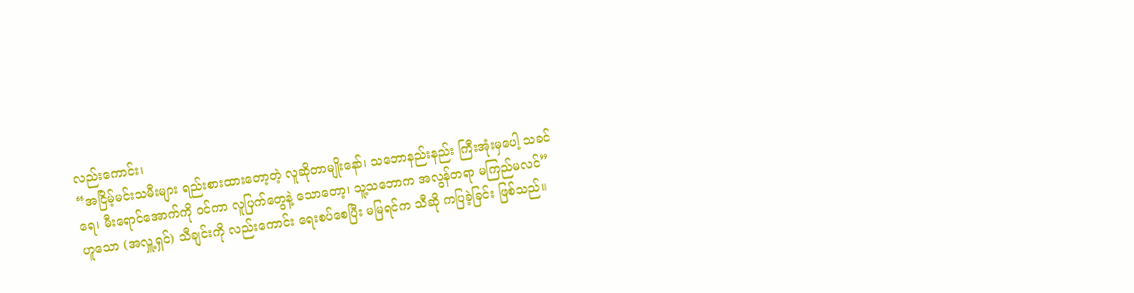လည်းကောင်း၊
“အငြိမ့်မင်းသမီးများ ရည်းစားထားတော့တဲ့ လူဆိုတာမျိုးနော်၊ သဘောနည်းနည်း ကြီးအုံးမှပေါ့ သခင်ရေ၊ မီးရောင်အောက်ကို ဝင်ကာ လူပြက်တွေနဲ့ သောတော့၊ သူ့သဘောက အလွန်တရာ မကြည်မလင်” ဟူသော (အလှူ့ရှင်) သီချင်းကို လည်းကောင်း ရေးစပ်စေပြီး မမြရင်က သီဆို ကပြခဲ့ခြင်း ဖြစ်သည်။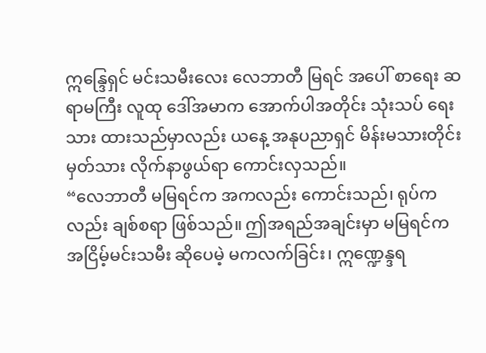ဣန္ဒြေရှင် မင်းသမီးလေး လေဘာတီ မြရင် အပေါ် စာရေး ဆရာမကြီး လူထု ဒေါ်အမာက အောက်ပါအတိုင်း သုံးသပ် ရေးသား ထားသည်မှာလည်း ယနေ့ အနုပညာရှင် မိန်းမသားတိုင်း မှတ်သား လိုက်နာဖွယ်ရာ ကောင်းလှသည်။
“လေဘာတီ မမြရင်က အကလည်း ကောင်းသည်၊ ရုပ်ကလည်း ချစ်စရာ ဖြစ်သည်။ ဤအရည်အချင်းမှာ မမြရင်က အငြိမ့်မင်းသမီး ဆိုပေမဲ့ မကလက်ခြင်း၊ ဣဏ္ဍေန္ဒရ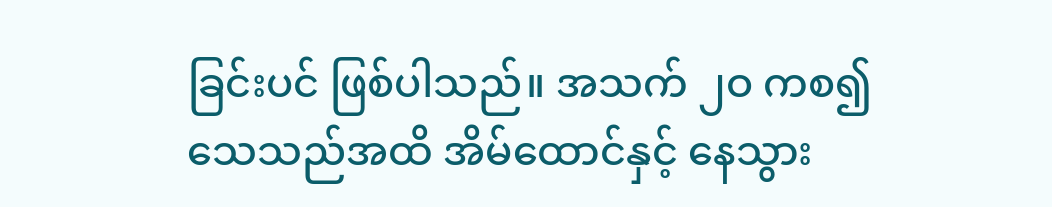ခြင်းပင် ဖြစ်ပါသည်။ အသက် ၂ဝ ကစ၍ သေသည်အထိ အိမ်ထောင်နှင့် နေသွား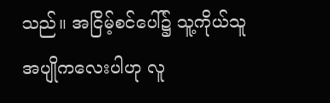သည်။ အငြိမ့်စင်ပေါ်၌ သူ့ကိုယ်သူ အပျိုကလေးပါဟု လူ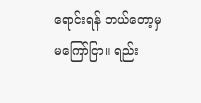ရောင်းရန် ဘယ်တော့မှ မကြော်ငြာ။ ရည်း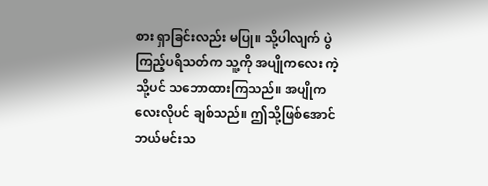စား ရှာခြင်းလည်း မပြု။ သို့ပါလျက် ပွဲကြည့်ပရိသတ်က သူ့ကို အပျိုကလေး ကဲ့သို့ပင် သဘောထားကြသည်။ အပျိုကလေးလိုပင် ချစ်သည်။ ဤသို့ဖြစ်အောင် ဘယ်မင်းသ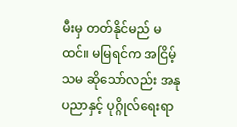မီးမှ တတ်နိုင်မည် မထင်။ မမြရင်က အငြိမ့်သမ ဆိုသော်လည်း အနုပညာနှင့် ပုဂ္ဂိုလ်ရေးရာ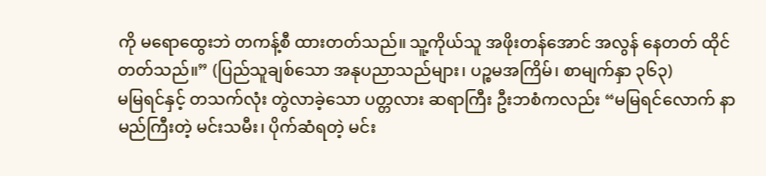ကို မရောထွေးဘဲ တကန့်စီ ထားတတ်သည်။ သူ့ကိုယ်သူ အဖိုးတန်အောင် အလွန် နေတတ် ထိုင်တတ်သည်။” (ပြည်သူချစ်သော အနုပညာသည်များ၊ ပဉ္စမအကြိမ်၊ စာမျက်နှာ ၃၆၃)
မမြရင်နှင့် တသက်လုံး တွဲလာခဲ့သော ပတ္တလား ဆရာကြီး ဦးဘစံကလည်း “မမြရင်လောက် နာမည်ကြီးတဲ့ မင်းသမီး၊ ပိုက်ဆံရတဲ့ မင်း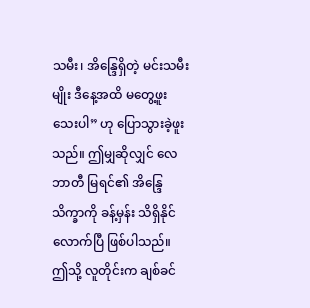သမီး၊ အိန္ဒြေရှိတဲ့ မင်းသမီးမျိုး ဒီနေ့အထိ မတွေ့ဖူးသေးပါ” ဟု ပြောသွားခဲ့ဖူးသည်။ ဤမျှဆိုလျှင် လေဘာတီ မြရင်၏ အိန္ဒြေသိက္ခာကို ခန့်မှန်း သိရှိနိုင်လောက်ပြီ ဖြစ်ပါသည်။
ဤသို့ လူတိုင်းက ချစ်ခင်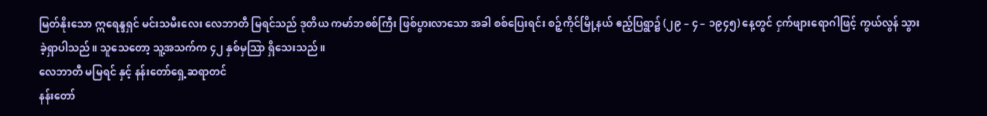မြတ်နိုးသော ဣရေန္ဒရှင် မင်းသမီးလေး လေဘာတီ မြရင်သည် ဒုတိယ ကမာ်ဘစစ်ကြီး ဖြစ်ပွားလာသော အခါ စစ်ပြေးရင်း စဉ့်ကိုင်မြို့နယ် ဧည့်ပြရွာ၌ (၂၉ – ၄ – ၁၉၄၅) နေ့တွင် ငှက်ဖျားရောဂါဖြင့် ကွယ်လွန် သွားခဲ့ရှာပါသည်။ သူသေတော့ သူ့အသက်က ၄၂ နှစ်မှသြာ ရှိသေးသည်။
လေဘာတီ မမြရင် နှင့် နန်းတော်ရှေ့ဆရာတင်
နန်းတော်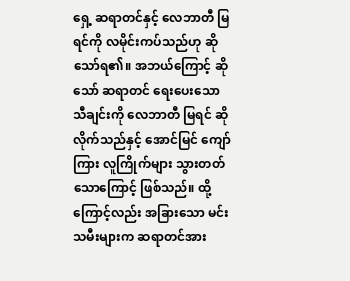ရှေ့ ဆရာတင်နှင့် လေဘာတီ မြရင်ကို လမိုင်းကပ်သည်ဟု ဆိုသော်ရ၏။ အဘယ်ကြောင့် ဆိုသော် ဆရာတင် ရေးပေးသော သီချင်းကို လေဘာတီ မြရင် ဆိုလိုက်သည်နှင့် အောင်မြင် ကျော်ကြား လူကြိုက်များ သွားတတ်သောကြောင့် ဖြစ်သည်။ ထို့ကြောင့်လည်း အခြားသော မင်းသမီးများက ဆရာတင်အား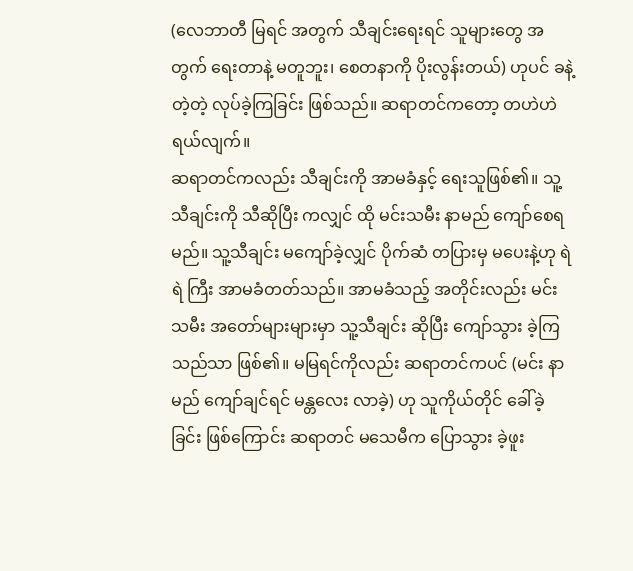(လေဘာတီ မြရင် အတွက် သီချင်းရေးရင် သူများတွေ အတွက် ရေးတာနဲ့ မတူဘူး၊ စေတနာကို ပိုးလွန်းတယ်) ဟုပင် ခနဲ့တဲ့တဲ့ လုပ်ခဲ့ကြခြင်း ဖြစ်သည်။ ဆရာတင်ကတော့ တဟဲဟဲ ရယ်လျက်။
ဆရာတင်ကလည်း သီချင်းကို အာမခံနှင့် ရေးသူဖြစ်၏။ သူ့သီချင်းကို သီဆိုပြီး ကလျှင် ထို မင်းသမီး နာမည် ကျော်စေရမည်။ သူ့သီချင်း မကျော်ခဲ့လျှင် ပိုက်ဆံ တပြားမှ မပေးနဲ့ဟု ရဲရဲ ကြီး အာမခံတတ်သည်။ အာမခံသည့် အတိုင်းလည်း မင်းသမီး အတော်များများမှာ သူ့သီချင်း ဆိုပြီး ကျော်သွား ခဲ့ကြသည်သာ ဖြစ်၏။ မမြရင်ကိုလည်း ဆရာတင်ကပင် (မင်း နာမည် ကျော်ချင်ရင် မန္တလေး လာခဲ့) ဟု သူကိုယ်တိုင် ခေါ်ခဲ့ခြင်း ဖြစ်ကြောင်း ဆရာတင် မသေမီက ပြောသွား ခဲ့ဖူး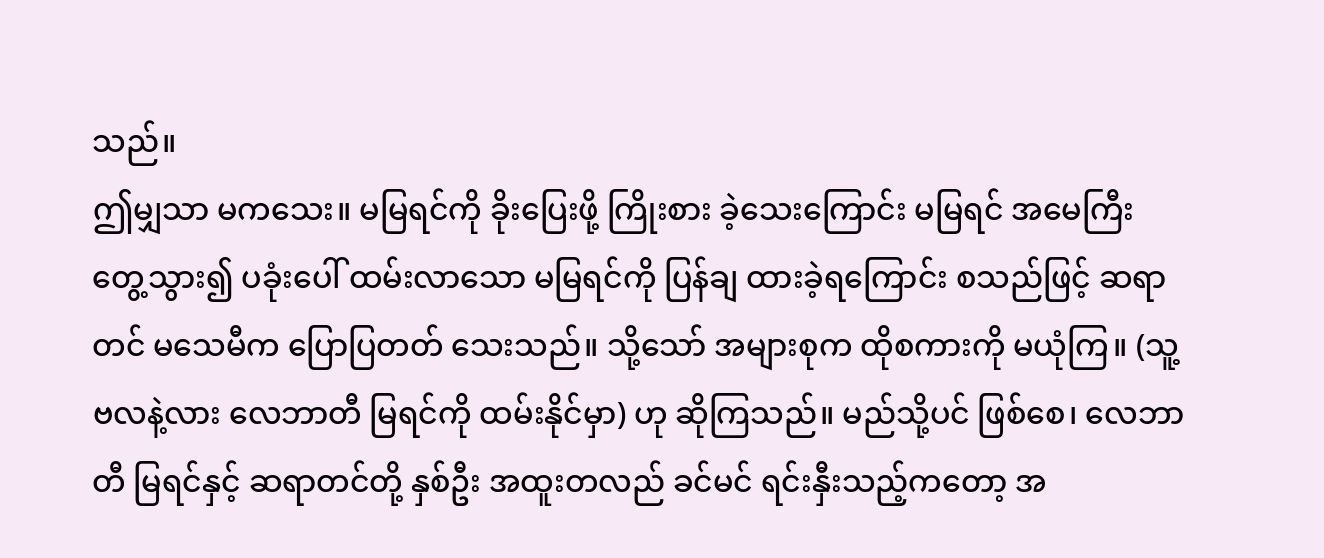သည်။
ဤမျှသာ မကသေး။ မမြရင်ကို ခိုးပြေးဖို့ ကြိုးစား ခဲ့သေးကြောင်း မမြရင် အမေကြီး တွေ့သွား၍ ပခုံးပေါ် ထမ်းလာသော မမြရင်ကို ပြန်ချ ထားခဲ့ရကြောင်း စသည်ဖြင့် ဆရာတင် မသေမီက ပြောပြတတ် သေးသည်။ သို့သော် အများစုက ထိုစကားကို မယုံကြ။ (သူ့ဗလနဲ့လား လေဘာတီ မြရင်ကို ထမ်းနိုင်မှာ) ဟု ဆိုကြသည်။ မည်သို့ပင် ဖြစ်စေ၊ လေဘာတီ မြရင်နှင့် ဆရာတင်တို့ နှစ်ဦး အထူးတလည် ခင်မင် ရင်းနှီးသည့်ကတော့ အ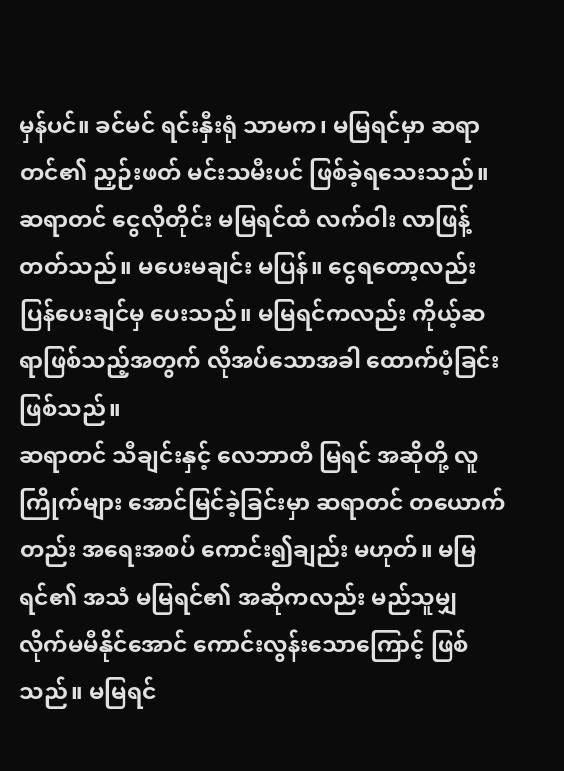မှန်ပင်။ ခင်မင် ရင်းနှီးရုံ သာမက၊ မမြရင်မှာ ဆရာတင်၏ ညှဉ်းဖတ် မင်းသမီးပင် ဖြစ်ခဲ့ရသေးသည်။ ဆရာတင် ငွေလိုတိုင်း မမြရင်ထံ လက်ဝါး လာဖြန့်တတ်သည်။ မပေးမချင်း မပြန်။ ငွေရတော့လည်း ပြန်ပေးချင်မှ ပေးသည်။ မမြရင်ကလည်း ကိုယ့်ဆရာဖြစ်သည့်အတွက် လိုအပ်သောအခါ ထောက်ပံ့ခြင်းဖြစ်သည်။
ဆရာတင် သီချင်းနှင့် လေဘာတီ မြရင် အဆိုတို့ လူကြိုက်များ အောင်မြင်ခဲ့ခြင်းမှာ ဆရာတင် တယောက်တည်း အရေးအစပ် ကောင်း၍ချည်း မဟုတ်။ မမြရင်၏ အသံ မမြရင်၏ အဆိုကလည်း မည်သူမျှ လိုက်မမီနိုင်အောင် ကောင်းလွန်းသောကြောင့် ဖြစ်သည်။ မမြရင်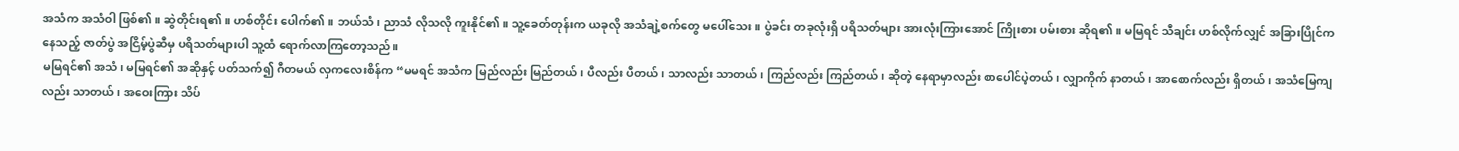အသံက အသံဝါ ဖြစ်၏။ ဆွဲတိုင်းရ၏။ ဟစ်တိုင်း ပေါက်၏။ ဘယ်သံ၊ ညာသံ လိုသလို ကူးနိုင်၏။ သူ့ခေတ်တုန်းက ယခုလို အသံချဲ့စက်တွေ မပေါ်သေး။ ပွဲခင်း တခုလုံးရှိ ပရိသတ်များ အားလုံးကြားအောင် ကြိုးစား ပမ်းစား ဆိုရ၏။ မမြရင် သီချင်း ဟစ်လိုက်လျှင် အခြားပြိုင်က နေသည့် ဇာတ်ပွဲ အငြိမ့်ပွဲဆီမှ ပရိသတ်များပါ သူ့ထံ ရောက်လာကြတော့သည်။
မမြရင်၏ အသံ၊ မမြရင်၏ အဆိုနှင့် ပတ်သက်၍ ဂီတမယ် လှကလေးစိန်က “မမရင် အသံက မြည်လည်း မြည်တယ်၊ ပီလည်း ပီတယ်၊ သာလည်း သာတယ်၊ ကြည်လည်း ကြည်တယ်၊ ဆိုတဲ့ နေရာမှာလည်း စာပေါင်ပဲ့တယ်၊ လျှာကိုက် နာတယ်၊ အာစောက်လည်း ရှိတယ်၊ အသံမြေကျလည်း သာတယ်၊ အဝေးကြား သိပ်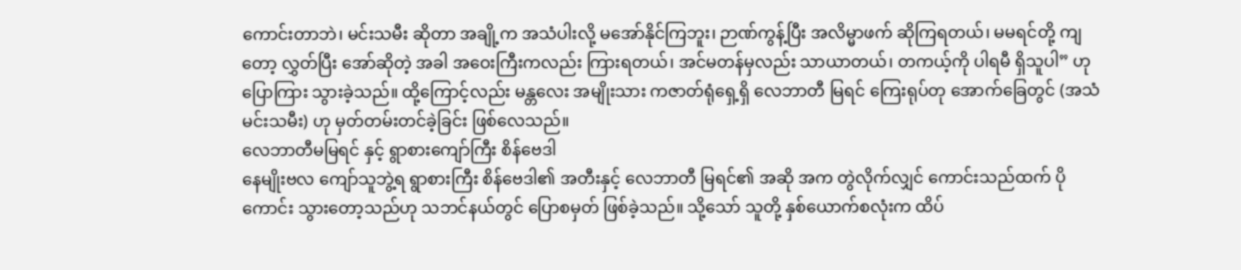ကောင်းတာဘဲ၊ မင်းသမီး ဆိုတာ အချို့က အသံပါးလို့ မအော်နိုင်ကြဘူး၊ ဉာဏ်ကွန့်ပြီး အလိမ္မာဖက် ဆိုကြရတယ်၊ မမရင်တို့ ကျတော့ လွှတ်ပြီး အော်ဆိုတဲ့ အခါ အဝေးကြီးကလည်း ကြားရတယ်၊ အင်မတန်မှလည်း သာယာတယ်၊ တကယ့်ကို ပါရမီ ရှိသူပါ” ဟု ပြောကြား သွားခဲ့သည်။ ထို့ကြောင့်လည်း မန္တလေး အမျိုးသား ကဇာတ်ရုံရှေ့ရှိ လေဘာတီ မြရင် ကြေးရုပ်တု အောက်ခြေတွင် (အသံ မင်းသမီး) ဟု မှတ်တမ်းတင်ခဲ့ခြင်း ဖြစ်လေသည်။
လေဘာတီမမြရင် နှင့် ရွာစားကျော်ကြီး စိန်ဗေဒါ
နေမျိုးဗလ ကျော်သူဘွဲ့ရ ရွာစားကြီး စိန်ဗေဒါ၏ အတီးနှင့် လေဘာတီ မြရင်၏ အဆို အက တွဲလိုက်လျှင် ကောင်းသည်ထက် ပိုကောင်း သွားတော့သည်ဟု သဘင်နယ်တွင် ပြောစမှတ် ဖြစ်ခဲ့သည်။ သို့သော် သူတို့ နှစ်ယောက်စလုံးက ထိပ်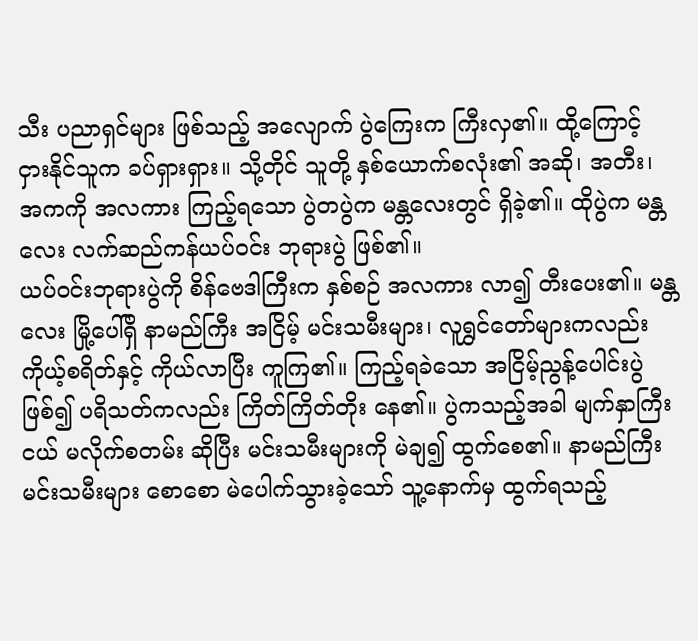သီး ပညာရှင်များ ဖြစ်သည့် အလျောက် ပွဲကြေးက ကြီးလှ၏။ ထို့ကြောင့် ငှားနိုင်သူက ခပ်ရှားရှား။ သို့တိုင် သူတို့ နှစ်ယောက်စလုံး၏ အဆို၊ အတီး၊ အကကို အလကား ကြည့်ရသော ပွဲတပွဲက မန္တလေးတွင် ရှိခဲ့၏။ ထိုပွဲက မန္တလေး လက်ဆည်ကန်ယပ်ဝင်း ဘုရားပွဲ ဖြစ်၏။
ယပ်ဝင်းဘုရားပွဲကို စိန်ဗေဒါကြီးက နှစ်စဉ် အလကား လာ၍ တီးပေး၏။ မန္တလေး မြို့ပေါ်ရှိ နာမည်ကြီး အငြိမ့် မင်းသမီးများ၊ လူရွှင်တော်များကလည်း ကိုယ့်စရိတ်နှင့် ကိုယ်လာပြီး ကူကြ၏။ ကြည့်ရခဲသော အငြိမ့်ညွန့်ပေါင်းပွဲ ဖြစ်၍ ပရိသတ်ကလည်း ကြိတ်ကြိတ်တိုး နေ၏။ ပွဲကသည့်အခါ မျက်နှာကြီးငယ် မလိုက်စတမ်း ဆိုပြီး မင်းသမီးများကို မဲချ၍ ထွက်စေ၏။ နာမည်ကြီး မင်းသမီးများ စောစော မဲပေါက်သွားခဲ့သော် သူ့နောက်မှ ထွက်ရသည့်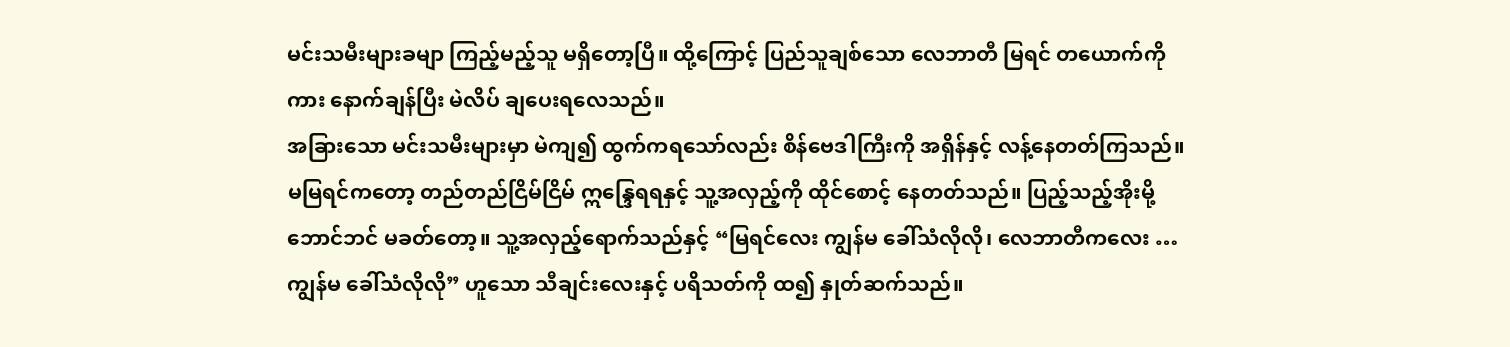မင်းသမီးများခမျာ ကြည့်မည့်သူ မရှိတော့ပြီ။ ထို့ကြောင့် ပြည်သူချစ်သော လေဘာတီ မြရင် တယောက်ကိုကား နောက်ချန်ပြီး မဲလိပ် ချပေးရလေသည်။
အခြားသော မင်းသမီးများမှာ မဲကျ၍ ထွက်ကရသော်လည်း စိန်ဗေဒါကြီးကို အရှိန်နှင့် လန့်နေတတ်ကြသည်။ မမြရင်ကတော့ တည်တည်ငြိမ်ငြိမ် ဣန္ဒြေရရနှင့် သူ့အလှည့်ကို ထိုင်စောင့် နေတတ်သည်။ ပြည့်သည့်အိုးမို့ ဘောင်ဘင် မခတ်တော့။ သူ့အလှည့်ရောက်သည်နှင့် “မြရင်လေး ကျွန်မ ခေါ်သံလိုလို၊ လေဘာတီကလေး … ကျွန်မ ခေါ်သံလိုလို” ဟူသော သီချင်းလေးနှင့် ပရိသတ်ကို ထ၍ နှုတ်ဆက်သည်။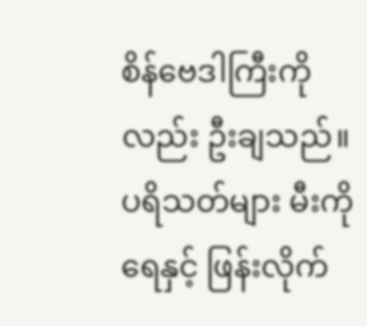စိန်ဗေဒါကြီးကိုလည်း ဦးချသည်။ ပရိသတ်များ မီးကို ရေနှင့် ဖြန်းလိုက်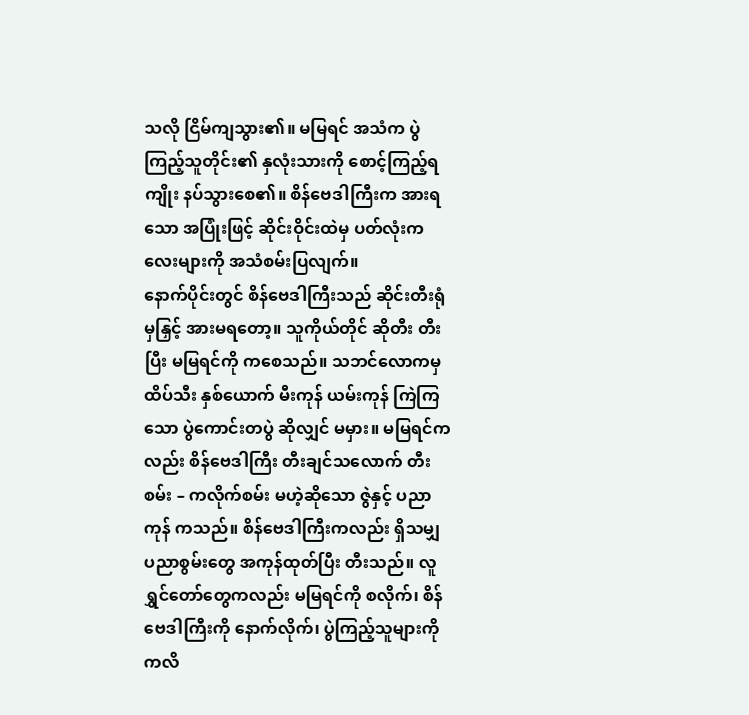သလို ငြိမ်ကျသွား၏။ မမြရင် အသံက ပွဲကြည့်သူတိုင်း၏ နှလုံးသားကို စောင့်ကြည့်ရကျိုး နပ်သွားစေ၏။ စိန်ဗေဒါကြီးက အားရသော အပြုံးဖြင့် ဆိုင်းဝိုင်းထဲမှ ပတ်လုံးကလေးများကို အသံစမ်းပြလျက်။
နောက်ပိုင်းတွင် စိန်ဗေဒါကြီးသည် ဆိုင်းတီးရုံမှနြှင့် အားမရတော့။ သူကိုယ်တိုင် ဆိုတီး တီးပြီး မမြရင်ကို ကစေသည်။ သဘင်လောကမှ ထိပ်သီး နှစ်ယောက် မီးကုန် ယမ်းကုန် ကြဲကြသော ပွဲကောင်းတပွဲ ဆိုလျှင် မမှား။ မမြရင်ကလည်း စိန်ဗေဒါကြီး တီးချင်သလောက် တီးစမ်း – ကလိုက်စမ်း မဟဲ့ဆိုသော ဇွဲနှင့် ပညာကုန် ကသည်။ စိန်ဗေဒါကြီးကလည်း ရှိသမျှ ပညာစွမ်းတွေ အကုန်ထုတ်ပြီး တီးသည်။ လူရွှင်တော်တွေကလည်း မမြရင်ကို စလိုက်၊ စိန်ဗေဒါကြီးကို နောက်လိုက်၊ ပွဲကြည့်သူများကို ကလိ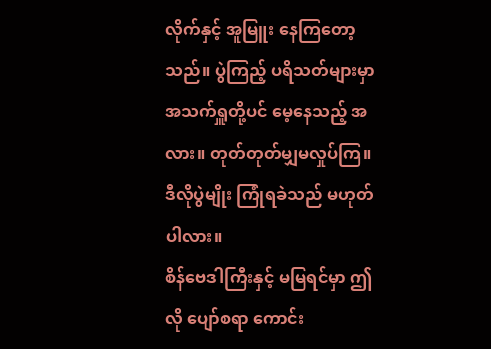လိုက်နှင့် အူမြူး နေကြတော့သည်။ ပွဲကြည့် ပရိသတ်များမှာ အသက်ရှူတို့ပင် မေ့နေသည့် အလား။ တုတ်တုတ်မျှမလှုပ်ကြ။ ဒီလိုပွဲမျိုး ကြုံရခဲသည် မဟုတ်ပါလား။
စိန်ဗေဒါကြီးနှင့် မမြရင်မှာ ဤလို ပျော်စရာ ကောင်း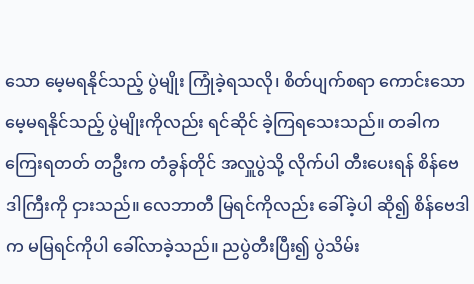သော မေ့မရနိုင်သည့် ပွဲမျိုး ကြုံခဲ့ရသလို၊ စိတ်ပျက်စရာ ကောင်းသော မေ့မရနိုင်သည့် ပွဲမျိုးကိုလည်း ရင်ဆိုင် ခဲ့ကြရသေးသည်။ တခါက ကြေးရတတ် တဦးက တံခွန်တိုင် အလှူပွဲသို့ လိုက်ပါ တီးပေးရန် စိန်ဗေဒါကြီးကို ငှားသည်။ လေဘာတီ မြရင်ကိုလည်း ခေါ်ခဲ့ပါ ဆို၍ စိန်ဗေဒါက မမြရင်ကိုပါ ခေါ်လာခဲ့သည်။ ညပွဲတီးပြီး၍ ပွဲသိမ်း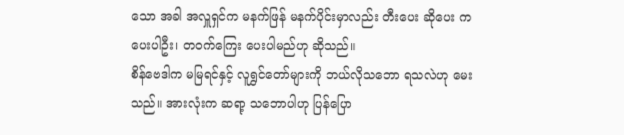သော အခါ အလှူရှင်က မနက်ဖြန် မနက်ပိုင်းမှာလည်း တီးပေး ဆိုပေး ကပေးပါဦး၊ တဝက်ကြေး ပေးပါမည်ဟု ဆိုသည်။
စိန်ဗေဒါက မမြရင်နှင့် လူရွှင်တော်များကို ဘယ်လိုသဘော ရသလဲဟု မေးသည်။ အားလုံးက ဆရာ့ သဘောပါဟု ပြန်ပြော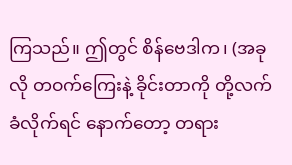ကြသည်။ ဤတွင် စိန်ဗေဒါက၊ (အခုလို တဝက်ကြေးနဲ့ ခိုင်းတာကို တို့လက်ခံလိုက်ရင် နောက်တော့ တရား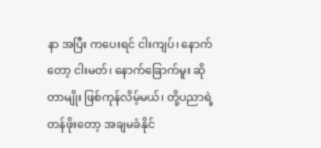နာ အပြီး ကပေးရင် ငါးကျပ်၊ နောက်တော့ ငါးမတ်၊ နောက်ခြောက်မူး ဆိုတာမျိုး ဖြစ်ကုန်လိမ့်မယ်၊ တို့ပညာရဲ့ တန်ဖိုးတော့ အချမခံနိုင်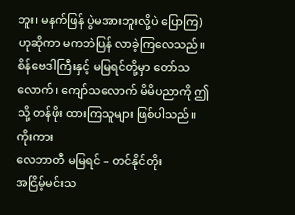ဘူး၊ မနက်ဖြန် ပွဲမအားဘူးလို့ပဲ ပြောကြ) ဟုဆိုကာ မကဘဲပြန် လာခဲ့ကြလေသည်။ စိန်ဗေဒါကြီးနှင့် မမြရင်တို့မှာ တော်သလောက်၊ ကျော်သလောက် မိမိပညာကို ဤသို့ တန်ဖိုး ထားကြသူများ ဖြစ်ပါသည်။
ကိုးကား
လေဘာတီ မမြရင် – တင်နိုင်တိုး
အငြိမ့်မင်းသ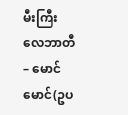မီးကြီး လေဘာတီ – မောင်မောင်(ဥပ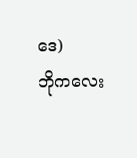ဒေ)
ဘိုကလေး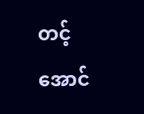တင့်အောင်